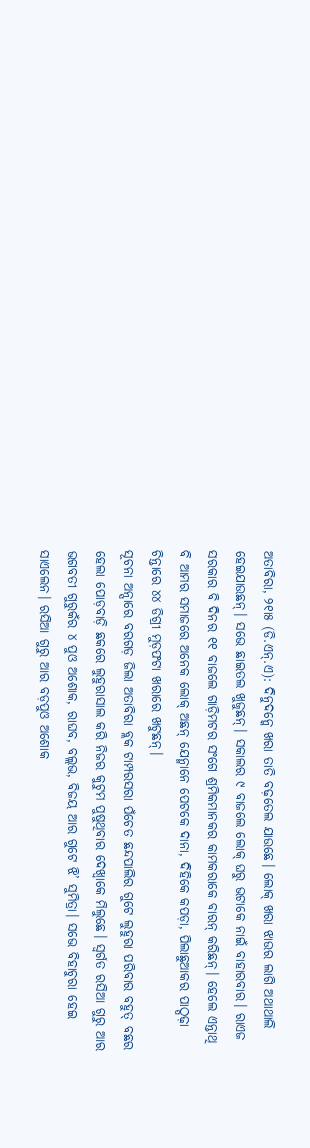ଅତାବିରା, ୨୧ା୫ (ଡି.ଏନ୍.ଏ): ଦିନୁଦନ୍କେ ଖରା ତାତି ବଢ଼ତେଲ ଯାଉଛେ। ଲୋକ୍ ଖରା ଝାଉର ଲାଗି ଅଥାଥାଲି ହେଇଯାଉଛନ୍। ସଭେ ଛାଇତଲ ଖୁଜୁଛନ୍। ସକାଲର ୯ ବାଜଲେ ଲୋକ୍ ଘରୁ ଭଟାକେ ନାଇଁ ବାହାରବାର। ରାଏଜ ସରକାର ବି ଦିନର ୧୧ ବାଜଲେ ଗାଡ଼ିମଟର ସଂଗେ ଶ୍ରମିକମାନକର କାମକରାକେ ବାରନ୍ କରିଛନ୍। ହେଲେ ଏନ୍ତାଥି ବି ଆମର ସମାଜରେ ଅନେକ ଲୋକ୍ ଅଛନ୍ ଯେନ୍ମାନେ ପେଟକେ ଦାନା, ଦିହିକେ କପଡ଼ା, ପିଲାଛୁଆକର ପାଠ୍ପଢ଼ା ଚିନ୍ତାରେ ୪୪ ଡିଗ୍ରୀ ମୁଡ଼ଫଟା ଖରାରେ ଖଟୁଛନ୍।
ସୂଚନା ଅନ୍ସାରେ ବରଗଡ଼ ଜିଲା ଅତାବିରା ବ୍ଲକ ଟାମ୍ପରସରା ପଁଚେତ ଛନ୍ଦପାଲିର ଗୁଟେ ଲୁହୁରା ପରିବାର ବହୁତ୍ ବଛର ହେଲା ପୋଡ଼ବାଡ଼ି ଛକରେ ଲୁହୁରାସାଲ କରି ନିଜର କୁଟୁମ ପୁଷୁଥିବାର ଦେଖ୍ବାକେ ମିଲୁଛେ। ସ୍ବର୍ଗତ ରସିଆ ଗୁରୁ ଆର ଭଗବତୀ ଗୁରୁକଁର ୪ ପୁଓ ଅଶୋକ, ରାଘବ, ବଲ୍ଲଭ, ବିଜୟ ଆର ଗୁଟେ ଝି’ ସୁମିତ୍ରା। ସଭେ ବିହାଚୁରା ହେଇ ସାଏଲେନ। ରସିଆ ଗୁରୁ ଆର ବଡ଼ପୁଓ ଅଶୋକ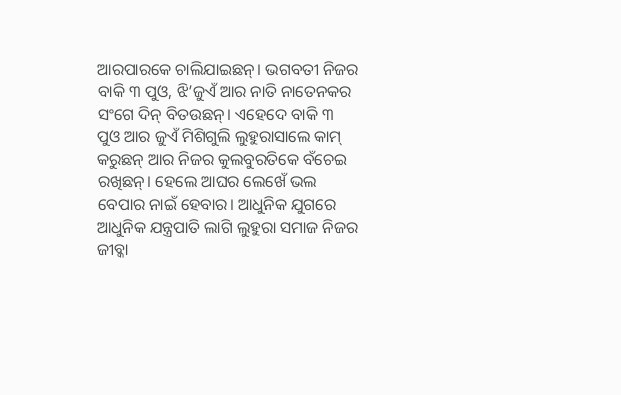ଆରପାରକେ ଚାଲିଯାଇଛନ୍। ଭଗବତୀ ନିଜର ବାକି ୩ ପୁଓ, ଝି’ଜୁଏଁ ଆର ନାତି ନାତେନକର ସଂଗେ ଦିନ୍ ବିତଉଛନ୍। ଏହେଦେ ବାକି ୩ ପୁଓ ଆର ଜୁଏଁ ମିଶିଗୁଲି ଲୁହୁରାସାଲେ କାମ୍ କରୁଛନ୍ ଆର ନିଜର କୁଲବୁରତିକେ ବଁଚେଇ ରଖିଛନ୍। ହେଲେ ଆଘର ଲେଖେଁ ଭଲ ବେପାର ନାଇଁ ହେବାର। ଆଧୁନିକ ଯୁଗରେ ଆଧୁନିକ ଯନ୍ତ୍ରପାତି ଲାଗି ଲୁହୁରା ସମାଜ ନିଜର ଜୀବ୍କା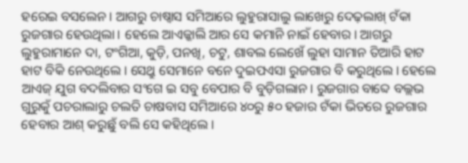ହରେଇ ବସଲେନ। ଆଗରୁ ଚାଷ୍ବାସ ସମିଆରେ ଲୁହୁରାସାଲୁ ଲାଖେରୁ ଦେଢ଼ଲାଖ୍ ଟଁକା ରୁଜଗାର ହେଉଥିଲା। ହେଲେ ଆଏଜ୍କାଲି ଆର ସେ କମାନି ନାଇଁ ହେବାର। ଆଗରୁ ଲୁହୁରାମାନେ ଦା, ଟଂଗିଆ, କୁଡ଼ି, ପନଖି, ଚଟୁ, ଶାବଲ ଲେଖେଁ ଲୁହା ସାମାନ ତିଆରି ହାଟ ହାଟ ବିକି ନେଉଥିଲେ। ସେଥ୍ରୁ ସେମାନେ ବନେ ଦୁଇପଏସା ରୁଜଗାର ବି କରୁଥିଲେ। ହେଲେ ଆଏଜ୍ ଯୁଗ ବଦଲିବାର ସଂଗେ ଇ ସବୁ ବେପାର ବି ବୁଡ଼ିଗଲାନ। ରୁଜଗାର ବାବ୍ଦେ ବଲ୍ଲଭ ଗୁରୁକୁଁ ପଚରାଲାରୁ ଚଲତି ଚାଷବାସ ସମିଆରେ ୪୦ରୁ ୫୦ ହଜାର ଟଁକା ଭିତରେ ରୁଜଗାର ହେବାର ଆଶ୍ କରୁଛୁଁ ବଲି ସେ କହିଥିଲେ।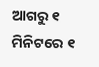ଆଗରୁ ୧ ମିନିଟରେ ୧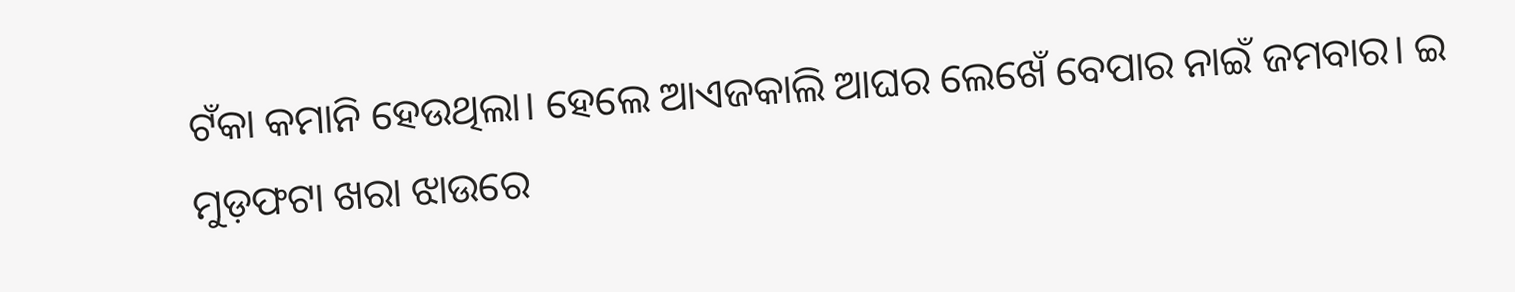ଟଁକା କମାନି ହେଉଥିଲା। ହେଲେ ଆଏଜକାଲି ଆଘର ଲେଖେଁ ବେପାର ନାଇଁ ଜମବାର। ଇ ମୁଡ଼ଫଟା ଖରା ଝାଉରେ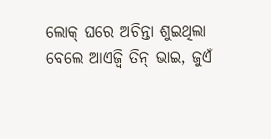ଲୋକ୍ ଘରେ ଅଚିନ୍ତା ଶୁଇଥିଲା ବେଲେ ଆଏଜ୍ବି ତିନ୍ ଭାଇ, ଜୁଏଁ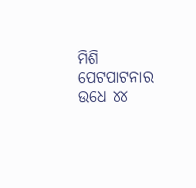ମିଶି ପେଟପାଟନାର ଉଧେ ୪୪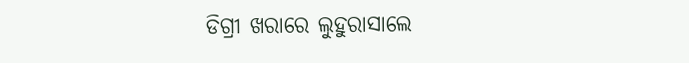ଡିଗ୍ରୀ ଖରାରେ ଲୁହୁରାସାଲେ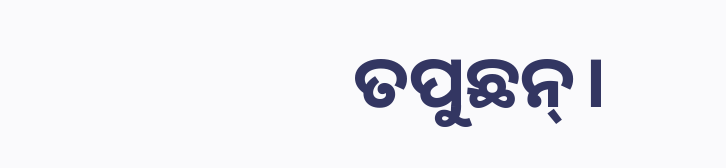ତପୁଛନ୍।